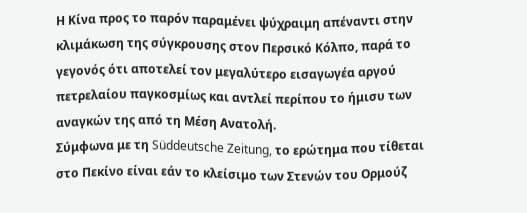Η Κίνα προς το παρόν παραμένει ψύχραιμη απέναντι στην κλιμάκωση της σύγκρουσης στον Περσικό Κόλπο, παρά το γεγονός ότι αποτελεί τον μεγαλύτερο εισαγωγέα αργού πετρελαίου παγκοσμίως και αντλεί περίπου το ήμισυ των αναγκών της από τη Μέση Ανατολή.
Σύμφωνα με τη Süddeutsche Zeitung, το ερώτημα που τίθεται στο Πεκίνο είναι εάν το κλείσιμο των Στενών του Ορμούζ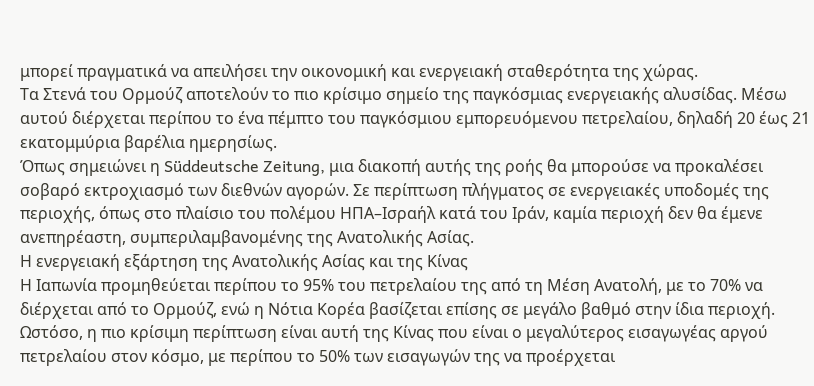μπορεί πραγματικά να απειλήσει την οικονομική και ενεργειακή σταθερότητα της χώρας.
Τα Στενά του Ορμούζ αποτελούν το πιο κρίσιμο σημείο της παγκόσμιας ενεργειακής αλυσίδας. Μέσω αυτού διέρχεται περίπου το ένα πέμπτο του παγκόσμιου εμπορευόμενου πετρελαίου, δηλαδή 20 έως 21 εκατομμύρια βαρέλια ημερησίως.
Όπως σημειώνει η Süddeutsche Zeitung, μια διακοπή αυτής της ροής θα μπορούσε να προκαλέσει σοβαρό εκτροχιασμό των διεθνών αγορών. Σε περίπτωση πλήγματος σε ενεργειακές υποδομές της περιοχής, όπως στο πλαίσιο του πολέμου ΗΠΑ–Ισραήλ κατά του Ιράν, καμία περιοχή δεν θα έμενε ανεπηρέαστη, συμπεριλαμβανομένης της Ανατολικής Ασίας.
Η ενεργειακή εξάρτηση της Ανατολικής Ασίας και της Κίνας
Η Ιαπωνία προμηθεύεται περίπου το 95% του πετρελαίου της από τη Μέση Ανατολή, με το 70% να διέρχεται από το Ορμούζ, ενώ η Νότια Κορέα βασίζεται επίσης σε μεγάλο βαθμό στην ίδια περιοχή. Ωστόσο, η πιο κρίσιμη περίπτωση είναι αυτή της Κίνας που είναι ο μεγαλύτερος εισαγωγέας αργού πετρελαίου στον κόσμο, με περίπου το 50% των εισαγωγών της να προέρχεται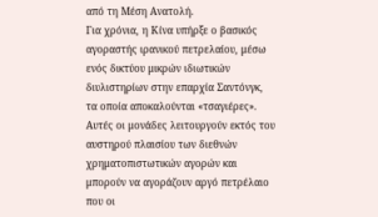από τη Μέση Ανατολή.
Για χρόνια, η Κίνα υπήρξε ο βασικός αγοραστής ιρανικού πετρελαίου, μέσω ενός δικτύου μικρών ιδιωτικών διυλιστηρίων στην επαρχία Σαντόνγκ, τα οποία αποκαλούνται «τσαγιέρες». Αυτές οι μονάδες λειτουργούν εκτός του αυστηρού πλαισίου των διεθνών χρηματοπιστωτικών αγορών και μπορούν να αγοράζουν αργό πετρέλαιο που οι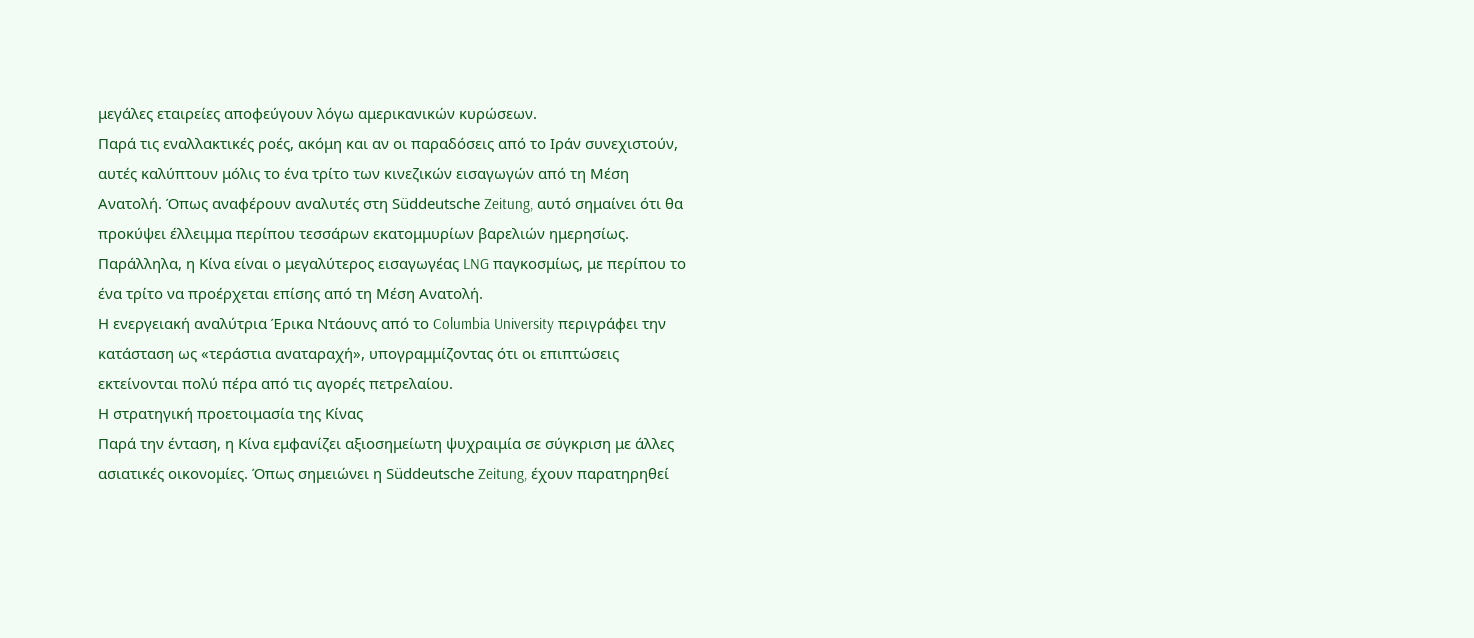μεγάλες εταιρείες αποφεύγουν λόγω αμερικανικών κυρώσεων.
Παρά τις εναλλακτικές ροές, ακόμη και αν οι παραδόσεις από το Ιράν συνεχιστούν, αυτές καλύπτουν μόλις το ένα τρίτο των κινεζικών εισαγωγών από τη Μέση Ανατολή. Όπως αναφέρουν αναλυτές στη Süddeutsche Zeitung, αυτό σημαίνει ότι θα προκύψει έλλειμμα περίπου τεσσάρων εκατομμυρίων βαρελιών ημερησίως. Παράλληλα, η Κίνα είναι ο μεγαλύτερος εισαγωγέας LNG παγκοσμίως, με περίπου το ένα τρίτο να προέρχεται επίσης από τη Μέση Ανατολή.
Η ενεργειακή αναλύτρια Έρικα Ντάουνς από το Columbia University περιγράφει την κατάσταση ως «τεράστια αναταραχή», υπογραμμίζοντας ότι οι επιπτώσεις εκτείνονται πολύ πέρα από τις αγορές πετρελαίου.
Η στρατηγική προετοιμασία της Κίνας
Παρά την ένταση, η Κίνα εμφανίζει αξιοσημείωτη ψυχραιμία σε σύγκριση με άλλες ασιατικές οικονομίες. Όπως σημειώνει η Süddeutsche Zeitung, έχουν παρατηρηθεί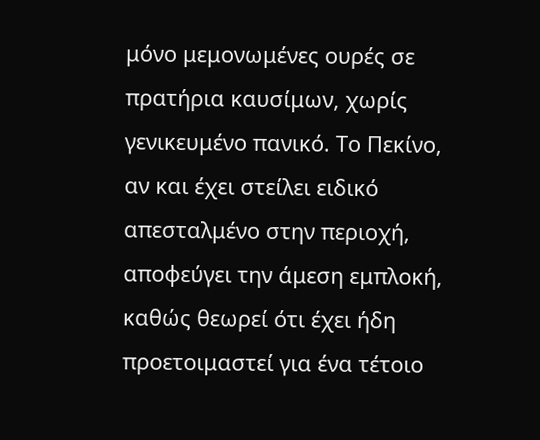μόνο μεμονωμένες ουρές σε πρατήρια καυσίμων, χωρίς γενικευμένο πανικό. Το Πεκίνο, αν και έχει στείλει ειδικό απεσταλμένο στην περιοχή, αποφεύγει την άμεση εμπλοκή, καθώς θεωρεί ότι έχει ήδη προετοιμαστεί για ένα τέτοιο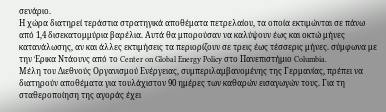σενάριο.
Η χώρα διατηρεί τεράστια στρατηγικά αποθέματα πετρελαίου, τα οποία εκτιμώνται σε πάνω από 1,4 δισεκατομμύρια βαρέλια. Αυτά θα μπορούσαν να καλύψουν έως και οκτώ μήνες κατανάλωσης, αν και άλλες εκτιμήσεις τα περιορίζουν σε τρεις έως τέσσερις μήνες. σύμφωνα με την Έρικα Ντάουνς από το Center on Global Energy Policy στο Πανεπιστήμιο Columbia.
Μέλη του Διεθνούς Οργανισμού Ενέργειας, συμπεριλαμβανομένης της Γερμανίας, πρέπει να διατηρούν αποθέματα για τουλάχιστον 90 ημέρες των καθαρών εισαγωγών τους. Για τη σταθεροποίηση της αγοράς έχει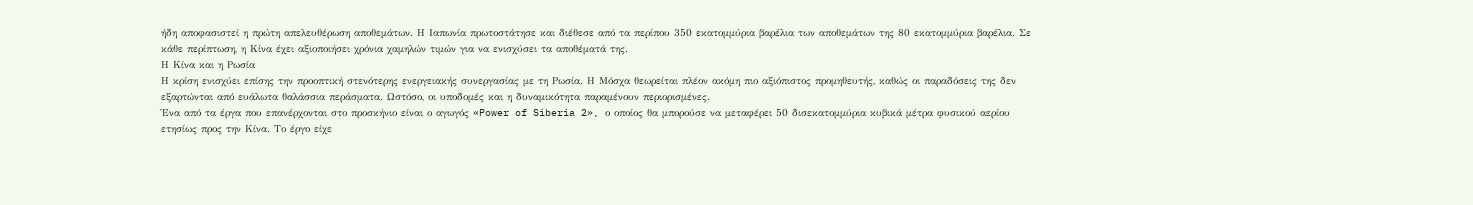ήδη αποφασιστεί η πρώτη απελευθέρωση αποθεμάτων. Η Ιαπωνία πρωτοστάτησε και διέθεσε από τα περίπου 350 εκατομμύρια βαρέλια των αποθεμάτων της 80 εκατομμύρια βαρέλια. Σε κάθε περίπτωση, η Κίνα έχει αξιοποιήσει χρόνια χαμηλών τιμών για να ενισχύσει τα αποθέματά της.
Η Κίνα και η Ρωσία
Η κρίση ενισχύει επίσης την προοπτική στενότερης ενεργειακής συνεργασίας με τη Ρωσία. Η Μόσχα θεωρείται πλέον ακόμη πιο αξιόπιστος προμηθευτής, καθώς οι παραδόσεις της δεν εξαρτώνται από ευάλωτα θαλάσσια περάσματα. Ωστόσο, οι υποδομές και η δυναμικότητα παραμένουν περιορισμένες.
Ένα από τα έργα που επανέρχονται στο προσκήνιο είναι ο αγωγός «Power of Siberia 2», ο οποίος θα μπορούσε να μεταφέρει 50 δισεκατομμύρια κυβικά μέτρα φυσικού αερίου ετησίως προς την Κίνα. Το έργο είχε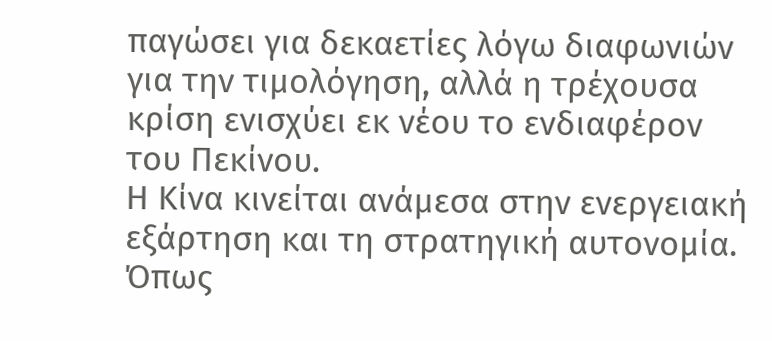παγώσει για δεκαετίες λόγω διαφωνιών για την τιμολόγηση, αλλά η τρέχουσα κρίση ενισχύει εκ νέου το ενδιαφέρον του Πεκίνου.
Η Κίνα κινείται ανάμεσα στην ενεργειακή εξάρτηση και τη στρατηγική αυτονομία. Όπως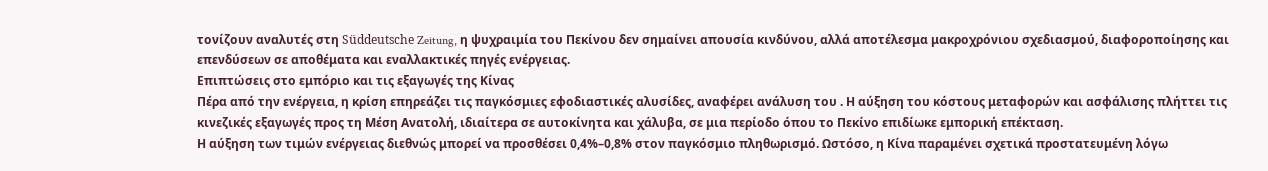τονίζουν αναλυτές στη Süddeutsche Zeitung, η ψυχραιμία του Πεκίνου δεν σημαίνει απουσία κινδύνου, αλλά αποτέλεσμα μακροχρόνιου σχεδιασμού, διαφοροποίησης και επενδύσεων σε αποθέματα και εναλλακτικές πηγές ενέργειας.
Επιπτώσεις στο εμπόριο και τις εξαγωγές της Κίνας
Πέρα από την ενέργεια, η κρίση επηρεάζει τις παγκόσμιες εφοδιαστικές αλυσίδες, αναφέρει ανάλυση του . Η αύξηση του κόστους μεταφορών και ασφάλισης πλήττει τις κινεζικές εξαγωγές προς τη Μέση Ανατολή, ιδιαίτερα σε αυτοκίνητα και χάλυβα, σε μια περίοδο όπου το Πεκίνο επιδίωκε εμπορική επέκταση.
Η αύξηση των τιμών ενέργειας διεθνώς μπορεί να προσθέσει 0,4%–0,8% στον παγκόσμιο πληθωρισμό. Ωστόσο, η Κίνα παραμένει σχετικά προστατευμένη λόγω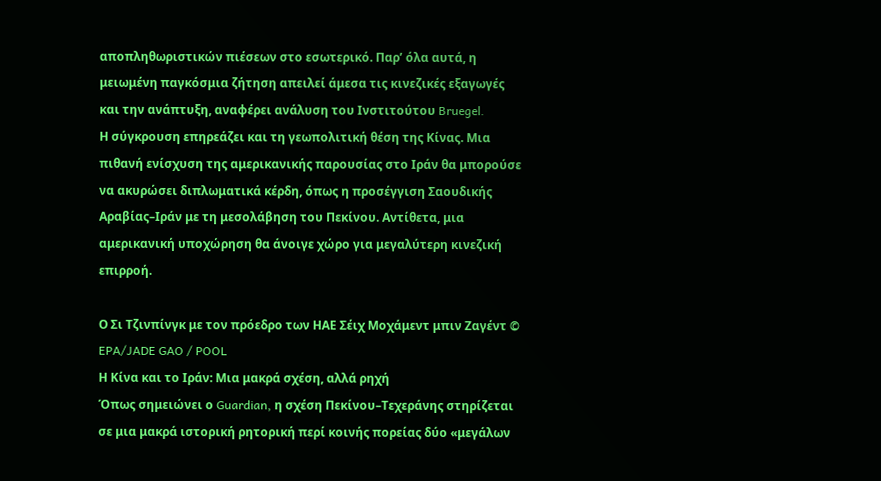αποπληθωριστικών πιέσεων στο εσωτερικό. Παρ’ όλα αυτά, η μειωμένη παγκόσμια ζήτηση απειλεί άμεσα τις κινεζικές εξαγωγές και την ανάπτυξη, αναφέρει ανάλυση του Ινστιτούτου Bruegel.
Η σύγκρουση επηρεάζει και τη γεωπολιτική θέση της Κίνας. Μια πιθανή ενίσχυση της αμερικανικής παρουσίας στο Ιράν θα μπορούσε να ακυρώσει διπλωματικά κέρδη, όπως η προσέγγιση Σαουδικής Αραβίας–Ιράν με τη μεσολάβηση του Πεκίνου. Αντίθετα, μια αμερικανική υποχώρηση θα άνοιγε χώρο για μεγαλύτερη κινεζική επιρροή.

Ο Σι Τζινπίνγκ με τον πρόεδρο των ΗΑΕ Σέιχ Μοχάμεντ μπιν Ζαγέντ © EPA/JADE GAO / POOL
Η Κίνα και το Ιράν: Μια μακρά σχέση, αλλά ρηχή
Όπως σημειώνει ο Guardian, η σχέση Πεκίνου–Τεχεράνης στηρίζεται σε μια μακρά ιστορική ρητορική περί κοινής πορείας δύο «μεγάλων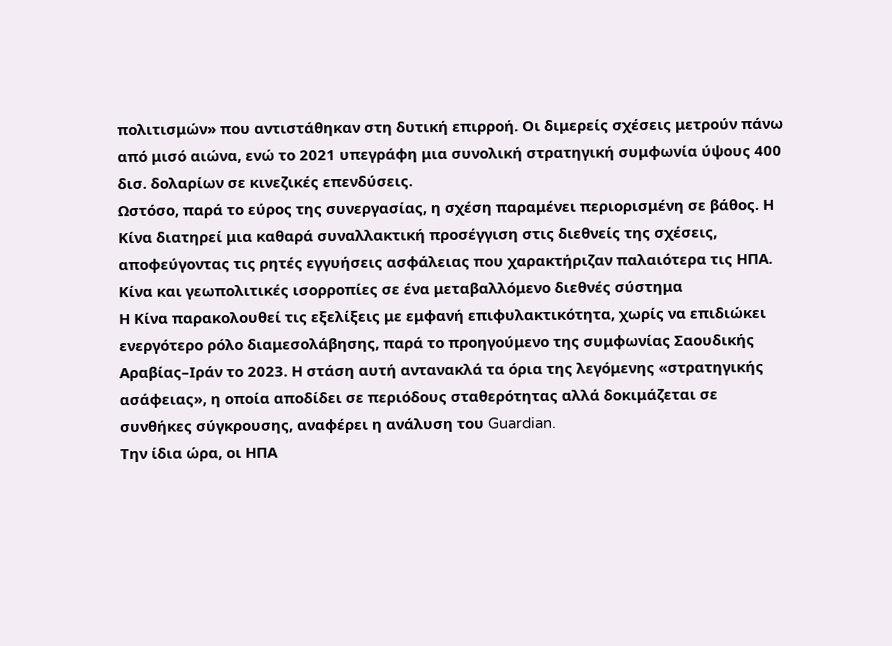πολιτισμών» που αντιστάθηκαν στη δυτική επιρροή. Οι διμερείς σχέσεις μετρούν πάνω από μισό αιώνα, ενώ το 2021 υπεγράφη μια συνολική στρατηγική συμφωνία ύψους 400 δισ. δολαρίων σε κινεζικές επενδύσεις.
Ωστόσο, παρά το εύρος της συνεργασίας, η σχέση παραμένει περιορισμένη σε βάθος. Η Κίνα διατηρεί μια καθαρά συναλλακτική προσέγγιση στις διεθνείς της σχέσεις, αποφεύγοντας τις ρητές εγγυήσεις ασφάλειας που χαρακτήριζαν παλαιότερα τις ΗΠΑ.
Κίνα και γεωπολιτικές ισορροπίες σε ένα μεταβαλλόμενο διεθνές σύστημα
Η Κίνα παρακολουθεί τις εξελίξεις με εμφανή επιφυλακτικότητα, χωρίς να επιδιώκει ενεργότερο ρόλο διαμεσολάβησης, παρά το προηγούμενο της συμφωνίας Σαουδικής Αραβίας–Ιράν το 2023. Η στάση αυτή αντανακλά τα όρια της λεγόμενης «στρατηγικής ασάφειας», η οποία αποδίδει σε περιόδους σταθερότητας αλλά δοκιμάζεται σε συνθήκες σύγκρουσης, αναφέρει η ανάλυση του Guardian.
Την ίδια ώρα, οι ΗΠΑ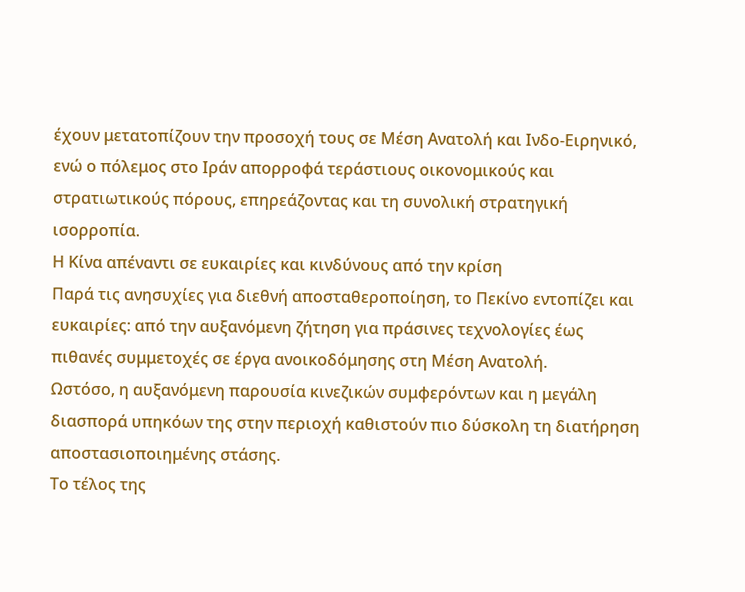έχουν μετατοπίζουν την προσοχή τους σε Μέση Ανατολή και Ινδο-Ειρηνικό, ενώ ο πόλεμος στο Ιράν απορροφά τεράστιους οικονομικούς και στρατιωτικούς πόρους, επηρεάζοντας και τη συνολική στρατηγική ισορροπία.
Η Κίνα απέναντι σε ευκαιρίες και κινδύνους από την κρίση
Παρά τις ανησυχίες για διεθνή αποσταθεροποίηση, το Πεκίνο εντοπίζει και ευκαιρίες: από την αυξανόμενη ζήτηση για πράσινες τεχνολογίες έως πιθανές συμμετοχές σε έργα ανοικοδόμησης στη Μέση Ανατολή.
Ωστόσο, η αυξανόμενη παρουσία κινεζικών συμφερόντων και η μεγάλη διασπορά υπηκόων της στην περιοχή καθιστούν πιο δύσκολη τη διατήρηση αποστασιοποιημένης στάσης.
Το τέλος της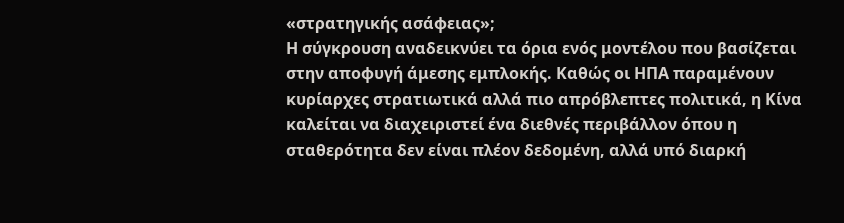«στρατηγικής ασάφειας»;
Η σύγκρουση αναδεικνύει τα όρια ενός μοντέλου που βασίζεται στην αποφυγή άμεσης εμπλοκής. Καθώς οι ΗΠΑ παραμένουν κυρίαρχες στρατιωτικά αλλά πιο απρόβλεπτες πολιτικά, η Κίνα καλείται να διαχειριστεί ένα διεθνές περιβάλλον όπου η σταθερότητα δεν είναι πλέον δεδομένη, αλλά υπό διαρκή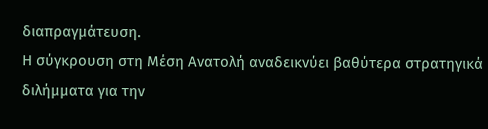διαπραγμάτευση.
Η σύγκρουση στη Μέση Ανατολή αναδεικνύει βαθύτερα στρατηγικά διλήμματα για την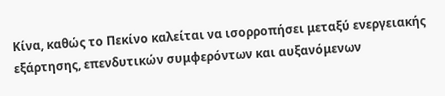Κίνα, καθώς το Πεκίνο καλείται να ισορροπήσει μεταξύ ενεργειακής εξάρτησης, επενδυτικών συμφερόντων και αυξανόμενων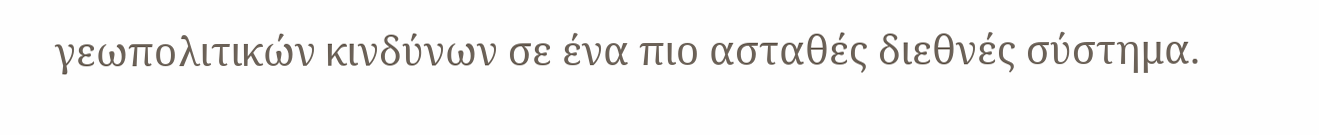γεωπολιτικών κινδύνων σε ένα πιο ασταθές διεθνές σύστημα.